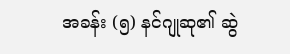အခန်း (၅) နင်ဂျုဆု၏ ဆွဲ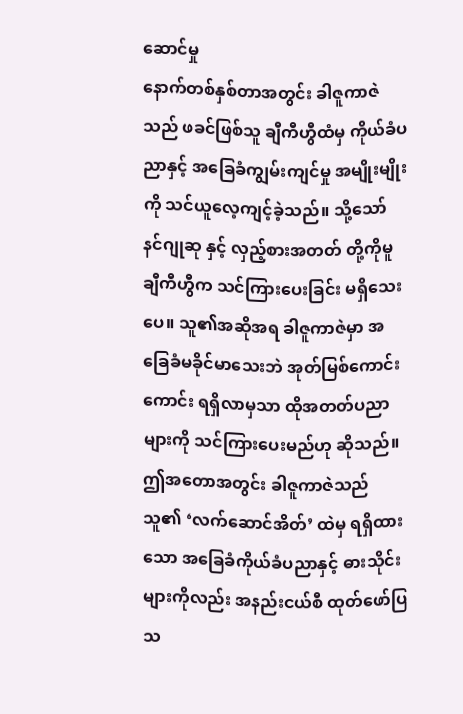ဆောင်မှု
နောက်တစ်နှစ်တာအတွင်း ခါဇူကာဇဲသည် ဖခင်ဖြစ်သူ ချီကီဟွီထံမှ ကိုယ်ခံပညာနှင့် အခြေခံကျွမ်းကျင်မှု အမျိုးမျိုးကို သင်ယူလေ့ကျင့်ခဲ့သည်။ သို့သော် နင်ဂျုဆု နှင့် လှည့်စားအတတ် တို့ကိုမူ ချီကီဟွီက သင်ကြားပေးခြင်း မရှိသေးပေ။ သူ၏အဆိုအရ ခါဇူကာဇဲမှာ အခြေခံမခိုင်မာသေးဘဲ အုတ်မြစ်ကောင်းကောင်း ရရှိလာမှသာ ထိုအတတ်ပညာများကို သင်ကြားပေးမည်ဟု ဆိုသည်။ ဤအတောအတွင်း ခါဇူကာဇဲသည် သူ၏ ‘လက်ဆောင်အိတ်’ ထဲမှ ရရှိထားသော အခြေခံကိုယ်ခံပညာနှင့် ဓားသိုင်းများကိုလည်း အနည်းငယ်စီ ထုတ်ဖော်ပြသ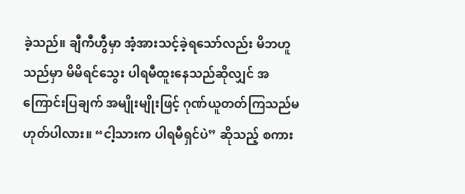ခဲ့သည်။ ချီကီဟွီမှာ အံ့အားသင့်ခဲ့ရသော်လည်း မိဘဟူသည်မှာ မိမိရင်သွေး ပါရမီထူးနေသည်ဆိုလျှင် အကြောင်းပြချက် အမျိုးမျိုးဖြင့် ဂုဏ်ယူတတ်ကြသည်မဟုတ်ပါလား။ “ငါ့သားက ပါရမီရှင်ပဲ” ဆိုသည့် စကား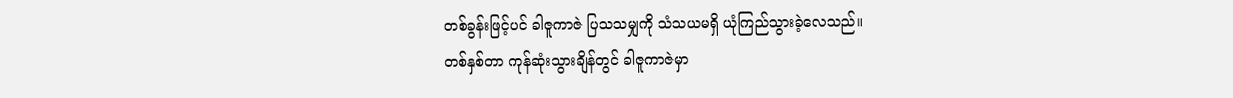တစ်ခွန်းဖြင့်ပင် ခါဇူကာဇဲ ပြသသမျှကို သံသယမရှိ ယုံကြည်သွားခဲ့လေသည်။
တစ်နှစ်တာ ကုန်ဆုံးသွားချိန်တွင် ခါဇူကာဇဲမှာ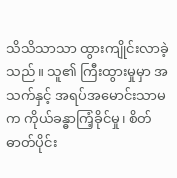သိသိသာသာ ထွားကျိုင်းလာခဲ့သည်။ သူ၏ ကြီးထွားမှုမှာ အသက်နှင့် အရပ်အမောင်းသာမက ကိုယ်ခန္ဓာကြံ့ခိုင်မှု၊ စိတ်ဓာတ်ပိုင်း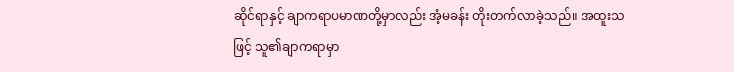ဆိုင်ရာနှင့် ချာကရာပမာဏတို့မှာလည်း အံ့မခန်း တိုးတက်လာခဲ့သည်။ အထူးသဖြင့် သူ၏ချာကရာမှာ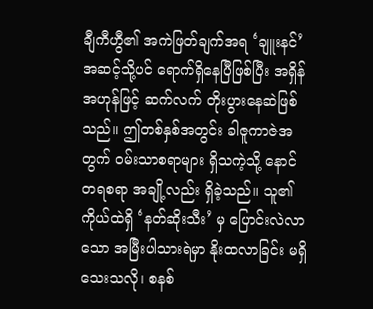ချီကီဟွီ၏ အကဲဖြတ်ချက်အရ ‘ချူးနင်’ အဆင့်သို့ပင် ရောက်ရှိနေပြီဖြစ်ပြီး အရှိန်အဟုန်ဖြင့် ဆက်လက် တိုးပွားနေဆဲဖြစ်သည်။ ဤတစ်နှစ်အတွင်း ခါဇူကာဇဲအတွက် ဝမ်းသာစရာများ ရှိသကဲ့သို့ နောင်တရစရာ အချို့လည်း ရှိခဲ့သည်။ သူ၏ကိုယ်ထဲရှိ ‘နတ်ဆိုးသီး’ မှ ပြောင်းလဲလာသော အမြီးပါသားရဲမှာ နိုးထလာခြင်း မရှိသေးသလို၊ စနစ်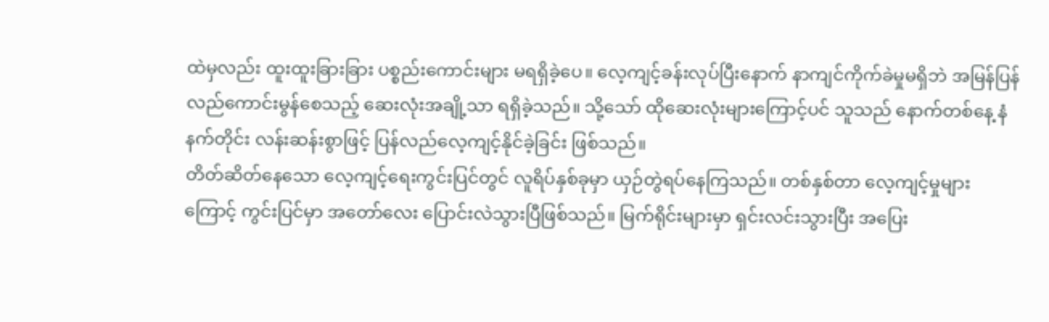ထဲမှလည်း ထူးထူးခြားခြား ပစ္စည်းကောင်းများ မရရှိခဲ့ပေ။ လေ့ကျင့်ခန်းလုပ်ပြီးနောက် နာကျင်ကိုက်ခဲမှုမရှိဘဲ အမြန်ပြန်လည်ကောင်းမွန်စေသည့် ဆေးလုံးအချို့သာ ရရှိခဲ့သည်။ သို့သော် ထိုဆေးလုံးများကြောင့်ပင် သူသည် နောက်တစ်နေ့ နံနက်တိုင်း လန်းဆန်းစွာဖြင့် ပြန်လည်လေ့ကျင့်နိုင်ခဲ့ခြင်း ဖြစ်သည်။
တိတ်ဆိတ်နေသော လေ့ကျင့်ရေးကွင်းပြင်တွင် လူရိပ်နှစ်ခုမှာ ယှဉ်တွဲရပ်နေကြသည်။ တစ်နှစ်တာ လေ့ကျင့်မှုများကြောင့် ကွင်းပြင်မှာ အတော်လေး ပြောင်းလဲသွားပြီဖြစ်သည်။ မြက်ရိုင်းများမှာ ရှင်းလင်းသွားပြီး အပြေး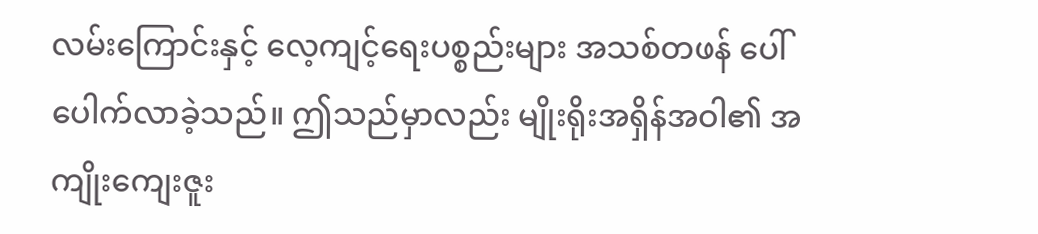လမ်းကြောင်းနှင့် လေ့ကျင့်ရေးပစ္စည်းများ အသစ်တဖန် ပေါ်ပေါက်လာခဲ့သည်။ ဤသည်မှာလည်း မျိုးရိုးအရှိန်အဝါ၏ အကျိုးကျေးဇူး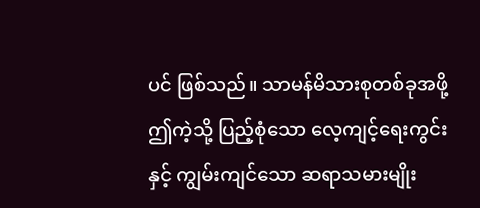ပင် ဖြစ်သည်။ သာမန်မိသားစုတစ်ခုအဖို့ ဤကဲ့သို့ ပြည့်စုံသော လေ့ကျင့်ရေးကွင်းနှင့် ကျွမ်းကျင်သော ဆရာသမားမျိုး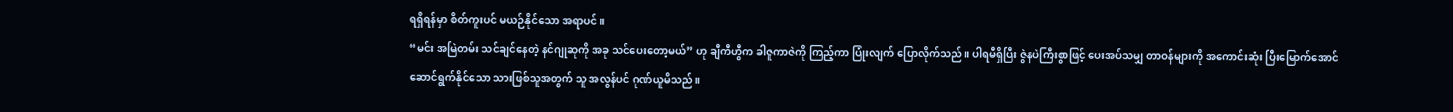ရရှိရန်မှာ စိတ်ကူးပင် မယဉ်နိုင်သော အရာပင်။
“မင်း အမြဲတမ်း သင်ချင်နေတဲ့ နင်ဂျုဆုကို အခု သင်ပေးတော့မယ်” ဟု ချီကီဟွီက ခါဇူကာဇဲကို ကြည့်ကာ ပြုံးလျက် ပြောလိုက်သည်။ ပါရမီရှိပြီး ဇွဲနပဲကြီးစွာဖြင့် ပေးအပ်သမျှ တာဝန်များကို အကောင်းဆုံး ပြီးမြောက်အောင် ဆောင်ရွက်နိုင်သော သားဖြစ်သူအတွက် သူ အလွန်ပင် ဂုဏ်ယူမိသည်။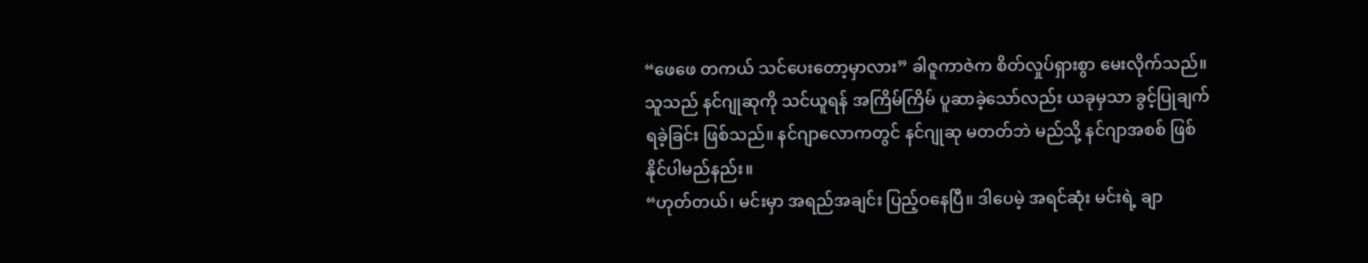“ဖေဖေ တကယ် သင်ပေးတော့မှာလား” ခါဇူကာဇဲက စိတ်လှုပ်ရှားစွာ မေးလိုက်သည်။ သူသည် နင်ဂျုဆုကို သင်ယူရန် အကြိမ်ကြိမ် ပူဆာခဲ့သော်လည်း ယခုမှသာ ခွင့်ပြုချက် ရခဲ့ခြင်း ဖြစ်သည်။ နင်ဂျာလောကတွင် နင်ဂျုဆု မတတ်ဘဲ မည်သို့ နင်ဂျာအစစ် ဖြစ်နိုင်ပါမည်နည်း။
“ဟုတ်တယ်၊ မင်းမှာ အရည်အချင်း ပြည့်ဝနေပြီ။ ဒါပေမဲ့ အရင်ဆုံး မင်းရဲ့ ချာ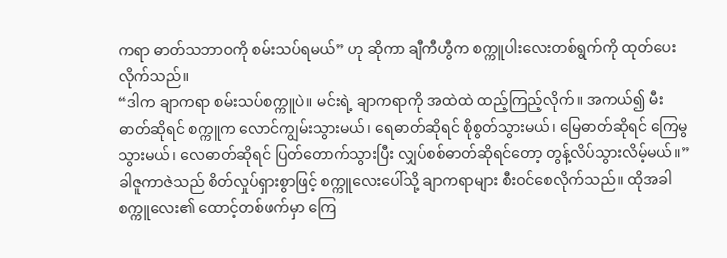ကရာ ဓာတ်သဘာဝကို စမ်းသပ်ရမယ်” ဟု ဆိုကာ ချီကီဟွီက စက္ကူပါးလေးတစ်ရွက်ကို ထုတ်ပေးလိုက်သည်။
“ဒါက ချာကရာ စမ်းသပ်စက္ကူပဲ။ မင်းရဲ့ ချာကရာကို အထဲထဲ ထည့်ကြည့်လိုက်။ အကယ်၍ မီးဓာတ်ဆိုရင် စက္ကူက လောင်ကျွမ်းသွားမယ်၊ ရေဓာတ်ဆိုရင် စိုစွတ်သွားမယ်၊ မြေဓာတ်ဆိုရင် ကြေမွသွားမယ်၊ လေဓာတ်ဆိုရင် ပြတ်တောက်သွားပြီး လျှပ်စစ်ဓာတ်ဆိုရင်တော့ တွန့်လိပ်သွားလိမ့်မယ်။”
ခါဇူကာဇဲသည် စိတ်လှုပ်ရှားစွာဖြင့် စက္ကူလေးပေါ်သို့ ချာကရာများ စီးဝင်စေလိုက်သည်။ ထိုအခါ စက္ကူလေး၏ ထောင့်တစ်ဖက်မှာ ကြေ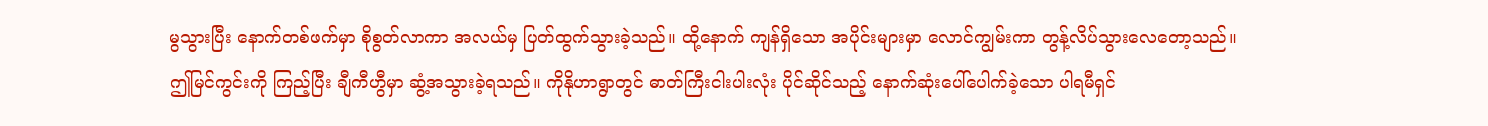မွသွားပြီး နောက်တစ်ဖက်မှာ စိုစွတ်လာကာ အလယ်မှ ပြတ်ထွက်သွားခဲ့သည်။ ထို့နောက် ကျန်ရှိသော အပိုင်းများမှာ လောင်ကျွမ်းကာ တွန့်လိပ်သွားလေတော့သည်။
ဤမြင်ကွင်းကို ကြည့်ပြီး ချီကီဟွီမှာ ဆွံ့အသွားခဲ့ရသည်။ ကိုနိုဟာရွာတွင် ဓာတ်ကြီးငါးပါးလုံး ပိုင်ဆိုင်သည့် နောက်ဆုံးပေါ်ပေါက်ခဲ့သော ပါရမီရှင်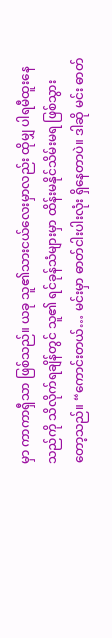မှာ ကာကာရှီသာ ဖြစ်သည်။ ယခု သူ၏သားငယ်လေးမှာလည်း ထိုမျှ ပါရမီထူးနေသည်ကို သိလိုက်ရချိန်တွင် သူ၏ ရင်ခုန်သံများမှာ ထိန်းမနိုင်သိမ်းမရ ဖြစ်သွားတော့သည်။ “ကောင်းတယ်… မင်းမှာ ဓာတ်ငါးပါးလုံး ရှိနေတာပဲ။ ဒါဆို မင်း ဓာတ်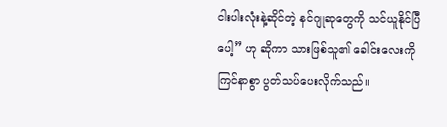ငါးပါးလုံးနဲ့ဆိုင်တဲ့ နင်ဂျုဆုတွေကို သင်ယူနိုင်ပြီပေါ့” ဟု ဆိုကာ သားဖြစ်သူ၏ ခေါင်းလေးကို ကြင်နာစွာ ပွတ်သပ်ပေးလိုက်သည်။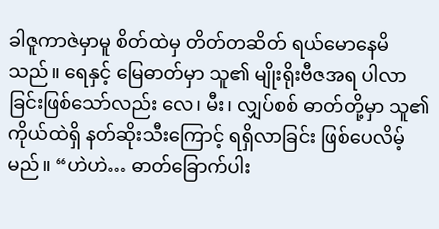ခါဇူကာဇဲမှာမူ စိတ်ထဲမှ တိတ်တဆိတ် ရယ်မောနေမိသည်။ ရေနှင့် မြေဓာတ်မှာ သူ၏ မျိုးရိုးဗီဇအရ ပါလာခြင်းဖြစ်သော်လည်း လေ၊ မီး၊ လျှပ်စစ် ဓာတ်တို့မှာ သူ၏ ကိုယ်ထဲရှိ နတ်ဆိုးသီးကြောင့် ရရှိလာခြင်း ဖြစ်ပေလိမ့်မည်။ “ဟဲဟဲ… ဓာတ်ခြောက်ပါး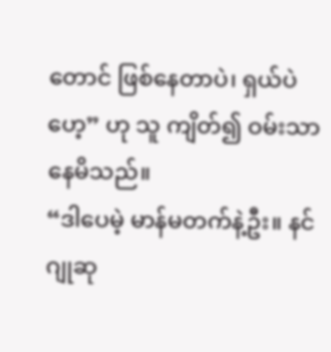တောင် ဖြစ်နေတာပဲ၊ ရှယ်ပဲဟေ့” ဟု သူ ကျိတ်၍ ဝမ်းသာနေမိသည်။
“ဒါပေမဲ့ မာန်မတက်နဲ့ဦး။ နင်ဂျုဆု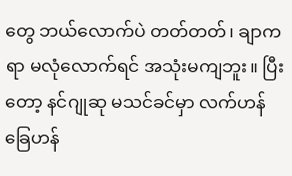တွေ ဘယ်လောက်ပဲ တတ်တတ်၊ ချာကရာ မလုံလောက်ရင် အသုံးမကျဘူး။ ပြီးတော့ နင်ဂျုဆု မသင်ခင်မှာ လက်ဟန်ခြေဟန်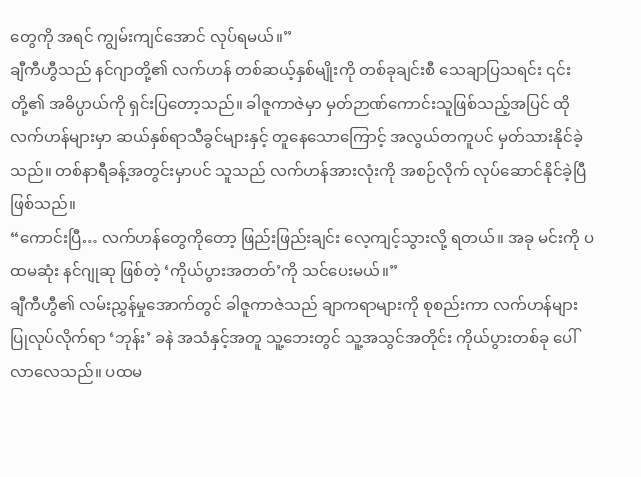တွေကို အရင် ကျွမ်းကျင်အောင် လုပ်ရမယ်။”
ချီကီဟွီသည် နင်ဂျာတို့၏ လက်ဟန် တစ်ဆယ့်နှစ်မျိုးကို တစ်ခုချင်းစီ သေချာပြသရင်း ၎င်းတို့၏ အဓိပ္ပာယ်ကို ရှင်းပြတော့သည်။ ခါဇူကာဇဲမှာ မှတ်ဉာဏ်ကောင်းသူဖြစ်သည့်အပြင် ထိုလက်ဟန်များမှာ ဆယ်နှစ်ရာသီခွင်များနှင့် တူနေသောကြောင့် အလွယ်တကူပင် မှတ်သားနိုင်ခဲ့သည်။ တစ်နာရီခန့်အတွင်းမှာပင် သူသည် လက်ဟန်အားလုံးကို အစဉ်လိုက် လုပ်ဆောင်နိုင်ခဲ့ပြီ ဖြစ်သည်။
“ကောင်းပြီ… လက်ဟန်တွေကိုတော့ ဖြည်းဖြည်းချင်း လေ့ကျင့်သွားလို့ ရတယ်။ အခု မင်းကို ပထမဆုံး နင်ဂျုဆု ဖြစ်တဲ့ ‘ကိုယ်ပွားအတတ်’ကို သင်ပေးမယ်။”
ချီကီဟွီ၏ လမ်းညွှန်မှုအောက်တွင် ခါဇူကာဇဲသည် ချာကရာများကို စုစည်းကာ လက်ဟန်များ ပြုလုပ်လိုက်ရာ ‘ဘုန်း’ ခနဲ အသံနှင့်အတူ သူ့ဘေးတွင် သူ့အသွင်အတိုင်း ကိုယ်ပွားတစ်ခု ပေါ်လာလေသည်။ ပထမ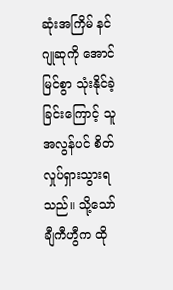ဆုံးအကြိမ် နင်ဂျုဆုကို အောင်မြင်စွာ သုံးနိုင်ခဲ့ခြင်းကြောင့် သူ အလွန်ပင် စိတ်လှုပ်ရှားသွားရသည်။ သို့သော် ချီကီဟွီက ထို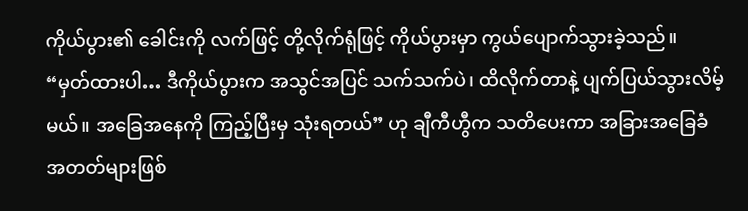ကိုယ်ပွား၏ ခေါင်းကို လက်ဖြင့် တို့လိုက်ရုံဖြင့် ကိုယ်ပွားမှာ ကွယ်ပျောက်သွားခဲ့သည်။
“မှတ်ထားပါ… ဒီကိုယ်ပွားက အသွင်အပြင် သက်သက်ပဲ၊ ထိလိုက်တာနဲ့ ပျက်ပြယ်သွားလိမ့်မယ်။ အခြေအနေကို ကြည့်ပြီးမှ သုံးရတယ်” ဟု ချီကီဟွီက သတိပေးကာ အခြားအခြေခံအတတ်များဖြစ်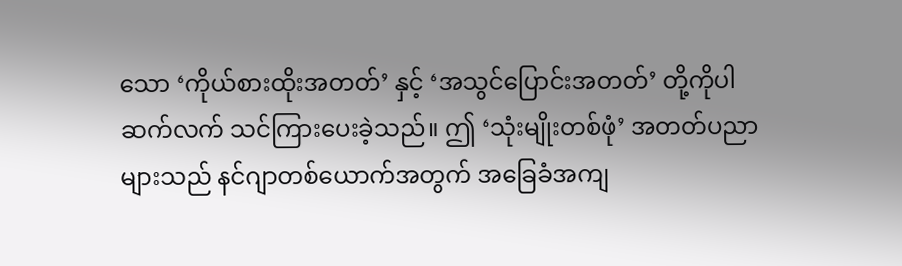သော ‘ကိုယ်စားထိုးအတတ်’ နှင့် ‘အသွင်ပြောင်းအတတ်’ တို့ကိုပါ ဆက်လက် သင်ကြားပေးခဲ့သည်။ ဤ ‘သုံးမျိုးတစ်ဖုံ’ အတတ်ပညာများသည် နင်ဂျာတစ်ယောက်အတွက် အခြေခံအကျ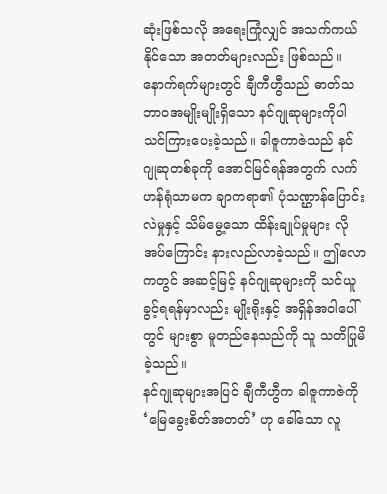ဆုံးဖြစ်သလို အရေးကြုံလျှင် အသက်ကယ်နိုင်သော အတတ်များလည်း ဖြစ်သည်။
နောက်ရက်များတွင် ချီကီဟွီသည် ဓာတ်သဘာဝအမျိုးမျိုးရှိသော နင်ဂျုဆုများကိုပါ သင်ကြားပေးခဲ့သည်။ ခါဇူကာဇဲသည် နင်ဂျုဆုတစ်ခုကို အောင်မြင်ရန်အတွက် လက်ဟန်ရုံသာမက ချာကရာ၏ ပုံသဏ္ဌာန်ပြောင်းလဲမှုနှင့် သိမ်မွေ့သော ထိန်းချုပ်မှုများ လိုအပ်ကြောင်း နားလည်လာခဲ့သည်။ ဤလောကတွင် အဆင့်မြင့် နင်ဂျုဆုများကို သင်ယူခွင့်ရရန်မှာလည်း မျိုးရိုးနှင့် အရှိန်အဝါပေါ်တွင် များစွာ မူတည်နေသည်ကို သူ သတိပြုမိခဲ့သည်။
နင်ဂျုဆုများအပြင် ချီကီဟွီက ခါဇူကာဇဲကို ‘မြေခွေးစိတ်အတတ်’ ဟု ခေါ်သော လူ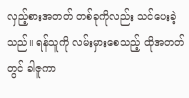လှည့်စားအတတ် တစ်ခုကိုလည်း သင်ပေးခဲ့သည်။ ရန်သူကို လမ်းမှားစေသည့် ထိုအတတ်တွင် ခါဇူကာ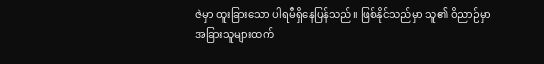ဇဲမှာ ထူးခြားသော ပါရမီရှိနေပြန်သည်။ ဖြစ်နိုင်သည်မှာ သူ၏ ဝိညာဉ်မှာ အခြားသူများထက်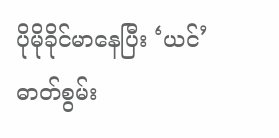ပိုမိုခိုင်မာနေပြီး ‘ယင်’ ဓာတ်စွမ်း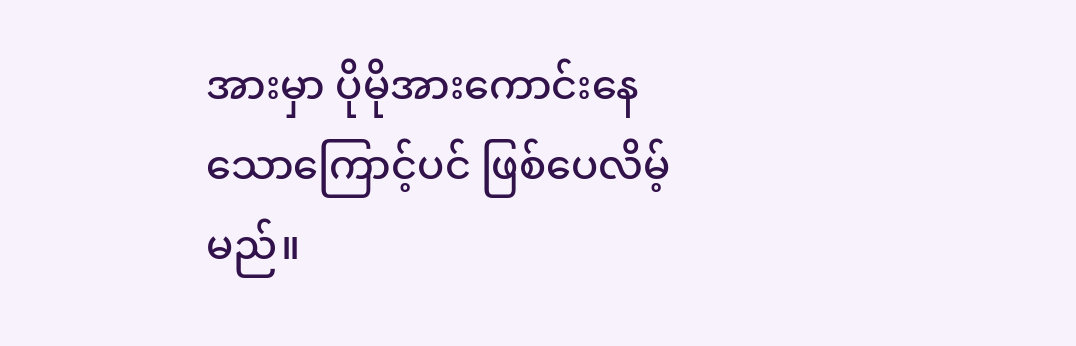အားမှာ ပိုမိုအားကောင်းနေသောကြောင့်ပင် ဖြစ်ပေလိမ့်မည်။